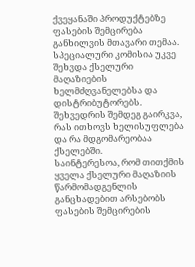ქვეყანაში პროდუქტებზე ფასების შემცირება განხილვის მთავარი თემაა. სპეციალური კომისია უკვე შეხვდა ქსელური მაღაზიების ხელმძღვანელებსა და დისტრიბუტორებს. შეხვედრის შემდეგ გაირკვა, რას ითხოვს ხელისუფლება და რა მდგომარეობაა ქსელებში.
საინტერესოა, რომ თითქმის ყველა ქსელური მაღაზიის წარმომადგენლის განცხადებით არსებობს ფასების შემცირების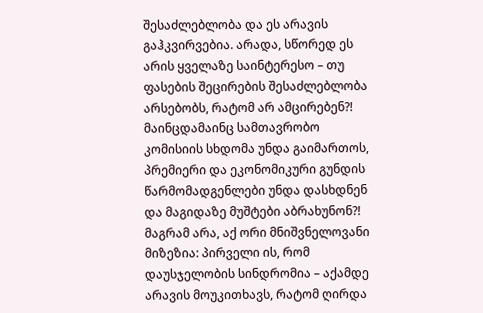შესაძლებლობა და ეს არავის გაჰკვირვებია. არადა, სწორედ ეს არის ყველაზე საინტერესო – თუ ფასების შეცირების შესაძლებლობა არსებობს, რატომ არ ამცირებენ?! მაინცდამაინც სამთავრობო კომისიის სხდომა უნდა გაიმართოს, პრემიერი და ეკონომიკური გუნდის წარმომადგენლები უნდა დასხდნენ და მაგიდაზე მუშტები აბრახუნონ?! მაგრამ არა, აქ ორი მნიშვნელოვანი მიზეზია: პირველი ის, რომ დაუსჯელობის სინდრომია – აქამდე არავის მოუკითხავს, რატომ ღირდა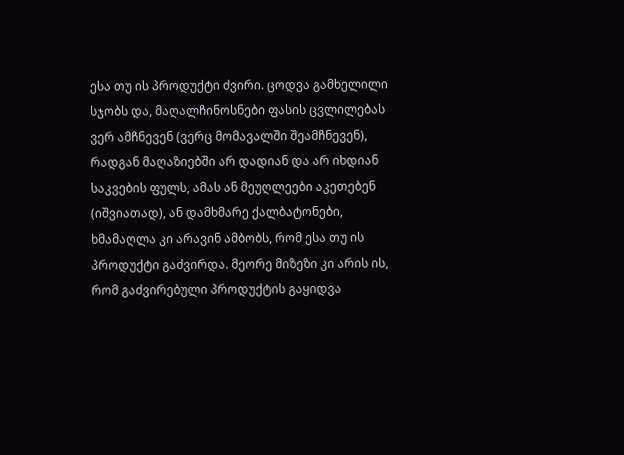ესა თუ ის პროდუქტი ძვირი. ცოდვა გამხელილი სჯობს და, მაღალჩინოსნები ფასის ცვლილებას ვერ ამჩნევენ (ვერც მომავალში შეამჩნევენ), რადგან მაღაზიებში არ დადიან და არ იხდიან საკვების ფულს, ამას ან მეუღლეები აკეთებენ (იშვიათად), ან დამხმარე ქალბატონები, ხმამაღლა კი არავინ ამბობს, რომ ესა თუ ის პროდუქტი გაძვირდა. მეორე მიზეზი კი არის ის, რომ გაძვირებული პროდუქტის გაყიდვა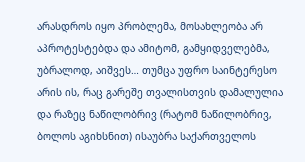არასდროს იყო პრობლემა, მოსახლეობა არ აპროტესტებდა და ამიტომ, გამყიდველებმა, უბრალოდ, აიშვეს… თუმცა უფრო საინტერესო არის ის, რაც გარეშე თვალისთვის დამალულია და რაზეც ნაწილობრივ (რატომ ნაწილობრივ, ბოლოს აგიხსნით) ისაუბრა საქართველოს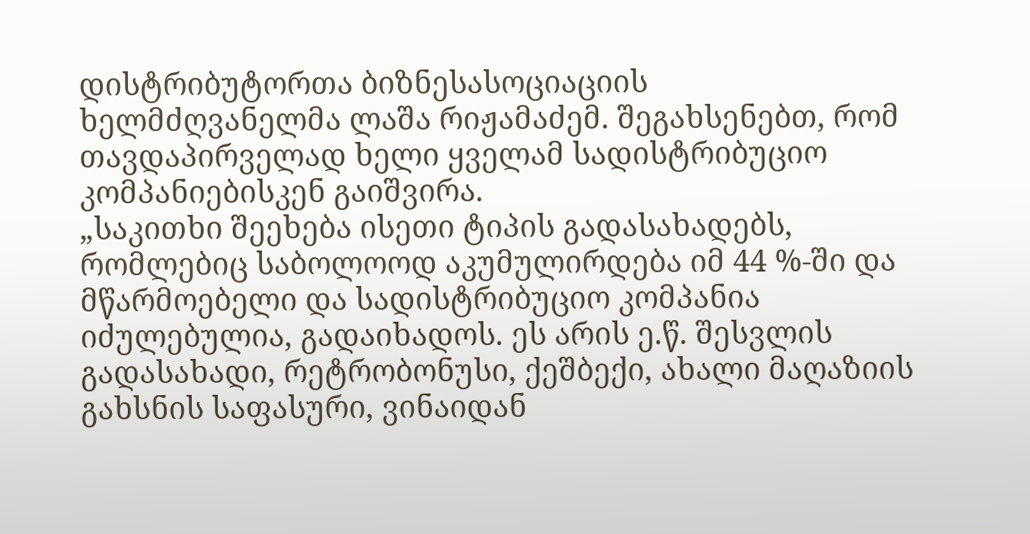დისტრიბუტორთა ბიზნესასოციაციის ხელმძღვანელმა ლაშა რიჟამაძემ. შეგახსენებთ, რომ თავდაპირველად ხელი ყველამ სადისტრიბუციო კომპანიებისკენ გაიშვირა.
„საკითხი შეეხება ისეთი ტიპის გადასახადებს, რომლებიც საბოლოოდ აკუმულირდება იმ 44 %-ში და მწარმოებელი და სადისტრიბუციო კომპანია იძულებულია, გადაიხადოს. ეს არის ე.წ. შესვლის გადასახადი, რეტრობონუსი, ქეშბექი, ახალი მაღაზიის გახსნის საფასური, ვინაიდან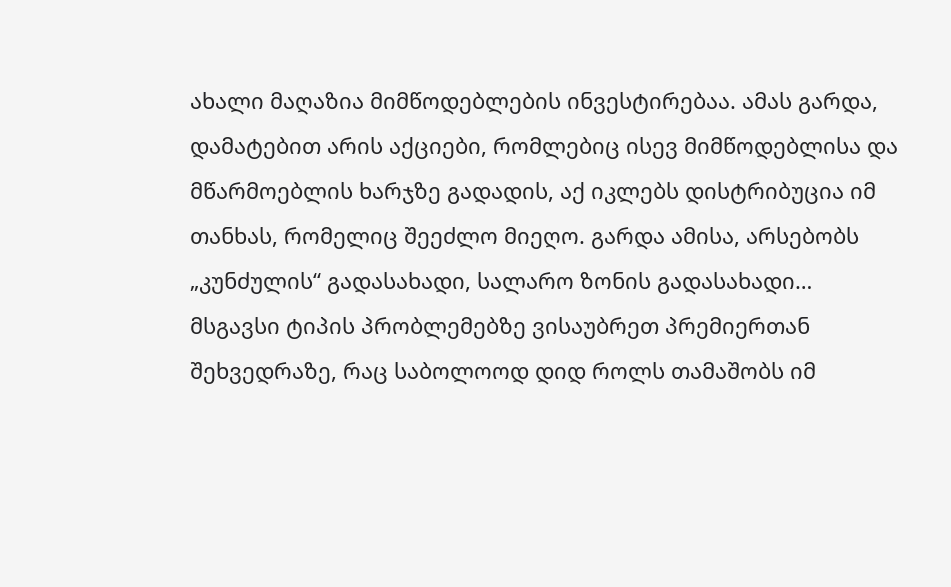ახალი მაღაზია მიმწოდებლების ინვესტირებაა. ამას გარდა, დამატებით არის აქციები, რომლებიც ისევ მიმწოდებლისა და მწარმოებლის ხარჯზე გადადის, აქ იკლებს დისტრიბუცია იმ თანხას, რომელიც შეეძლო მიეღო. გარდა ამისა, არსებობს „კუნძულის“ გადასახადი, სალარო ზონის გადასახადი… მსგავსი ტიპის პრობლემებზე ვისაუბრეთ პრემიერთან შეხვედრაზე, რაც საბოლოოდ დიდ როლს თამაშობს იმ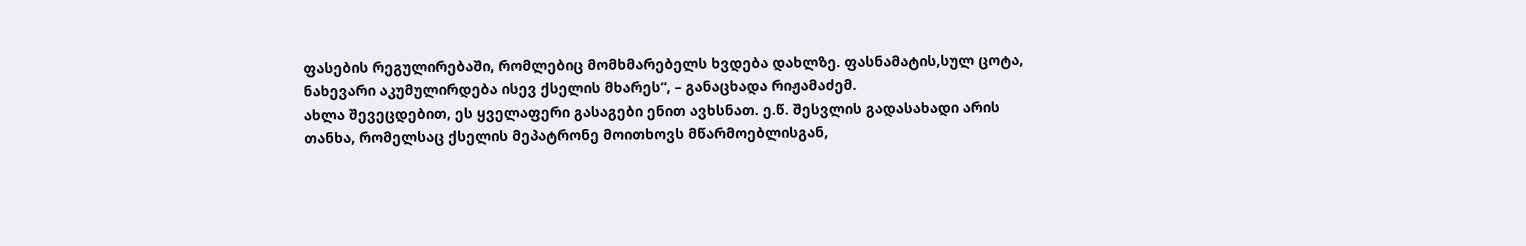ფასების რეგულირებაში, რომლებიც მომხმარებელს ხვდება დახლზე. ფასნამატის,სულ ცოტა, ნახევარი აკუმულირდება ისევ ქსელის მხარეს“, – განაცხადა რიჟამაძემ.
ახლა შევეცდებით, ეს ყველაფერი გასაგები ენით ავხსნათ. ე.წ. შესვლის გადასახადი არის თანხა, რომელსაც ქსელის მეპატრონე მოითხოვს მწარმოებლისგან,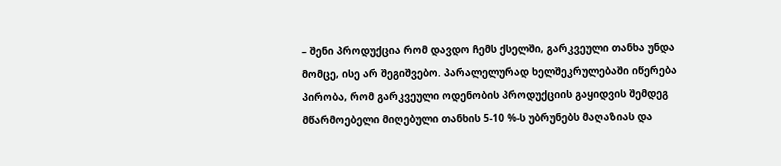– შენი პროდუქცია რომ დავდო ჩემს ქსელში, გარკვეული თანხა უნდა მომცე, ისე არ შეგიშვებო. პარალელურად ხელშეკრულებაში იწერება პირობა, რომ გარკვეული ოდენობის პროდუქციის გაყიდვის შემდეგ მწარმოებელი მიღებული თანხის 5-10 %-ს უბრუნებს მაღაზიას და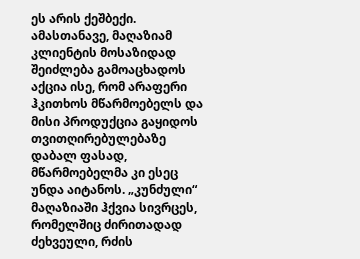ეს არის ქეშბექი. ამასთანავე, მაღაზიამ კლიენტის მოსაზიდად შეიძლება გამოაცხადოს აქცია ისე, რომ არაფერი ჰკითხოს მწარმოებელს და მისი პროდუქცია გაყიდოს თვითღირებულებაზე დაბალ ფასად, მწარმოებელმა კი ესეც უნდა აიტანოს. „კუნძული“ მაღაზიაში ჰქვია სივრცეს, რომელშიც ძირითადად ძეხვეული, რძის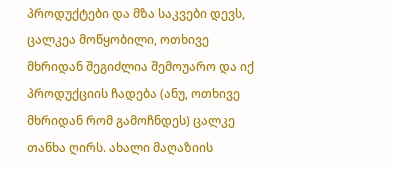პროდუქტები და მზა საკვები დევს, ცალკეა მოწყობილი, ოთხივე მხრიდან შეგიძლია შემოუარო და იქ პროდუქციის ჩადება (ანუ, ოთხივე მხრიდან რომ გამოჩნდეს) ცალკე თანხა ღირს. ახალი მაღაზიის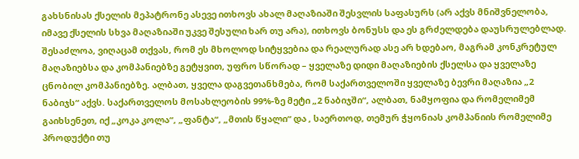გახსნისას ქსელის მეპატრონე ასევე ითხოვს ახალ მაღაზიაში შესვლის საფასურს (არ აქვს მნიშვნელობა, იმავე ქსელის სხვა მაღაზიაში უკვე შესული ხარ თუ არა), ითხოვს ბონუსს და ეს გრძელდება დაუსრულებლად.
შესაძლოა, ვიღაცამ თქვას, რომ ეს მხოლოდ სიტყვებია და რეალურად ასე არ ხდებაო, მაგრამ კონკრეტულ მაღაზიებსა და კომპანიებზე გეტყვით, უფრო სწორად – ყველაზე დიდი მაღაზიების ქსელსა და ყველაზე ცნობილ კომპანიებზე. ალბათ, ყველა დაგვეთანხმება, რომ საქართველოში ყველაზე ბევრი მაღაზია „2 ნაბიჯს“ აქვს. საქართველოს მოსახლეობის 99%-ზე მეტი „2 ნაბიჯში“, ალბათ, ნამყოფია და რომელიმემ გაიხსენეთ, იქ „კოკა კოლა“, „ფანტა“, „მთის წყალი“ და , საერთოდ, თემურ ჭყონიას კომპანიის რომელიმე პროდუქტი თუ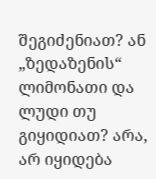შეგიძენიათ? ან „ზედაზენის“ ლიმონათი და ლუდი თუ გიყიდიათ? არა, არ იყიდება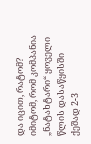და იცით, რატომ? იმიტომ, რომ კომპანია „ნატახტარი“ ყოველი წლის დასაწყისში ქეშად 2-3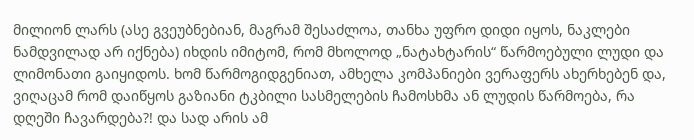მილიონ ლარს (ასე გვეუბნებიან, მაგრამ შესაძლოა, თანხა უფრო დიდი იყოს, ნაკლები ნამდვილად არ იქნება) იხდის იმიტომ, რომ მხოლოდ „ნატახტარის“ წარმოებული ლუდი და ლიმონათი გაიყიდოს. ხომ წარმოგიდგენიათ, ამხელა კომპანიები ვერაფერს ახერხებენ და, ვიღაცამ რომ დაიწყოს გაზიანი ტკბილი სასმელების ჩამოსხმა ან ლუდის წარმოება, რა დღეში ჩავარდება?! და სად არის ამ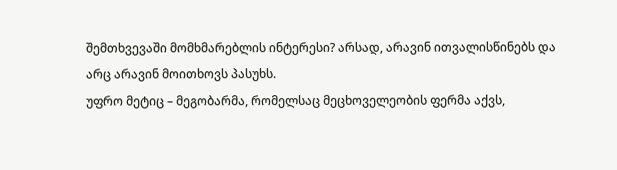შემთხვევაში მომხმარებლის ინტერესი? არსად, არავინ ითვალისწინებს და არც არავინ მოითხოვს პასუხს.
უფრო მეტიც – მეგობარმა, რომელსაც მეცხოველეობის ფერმა აქვს,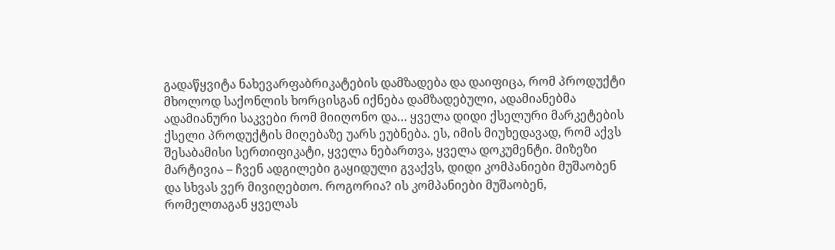გადაწყვიტა ნახევარფაბრიკატების დამზადება და დაიფიცა, რომ პროდუქტი მხოლოდ საქონლის ხორცისგან იქნება დამზადებული, ადამიანებმა ადამიანური საკვები რომ მიიღონო და… ყველა დიდი ქსელური მარკეტების ქსელი პროდუქტის მიღებაზე უარს ეუბნება. ეს, იმის მიუხედავად, რომ აქვს შესაბამისი სერთიფიკატი, ყველა ნებართვა, ყველა დოკუმენტი. მიზეზი მარტივია – ჩვენ ადგილები გაყიდული გვაქვს, დიდი კომპანიები მუშაობენ და სხვას ვერ მივიღებთო. როგორია? ის კომპანიები მუშაობენ, რომელთაგან ყველას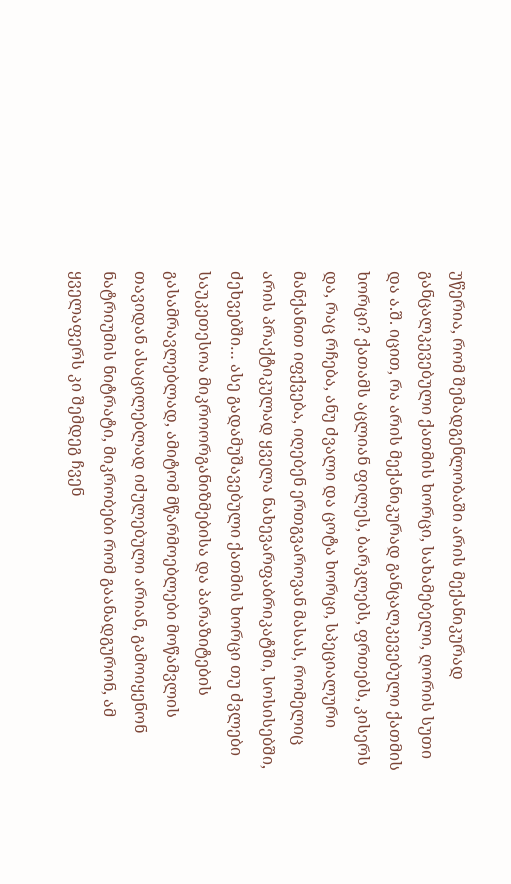უწერია, რომ შემადგენლობაში არის მექანიკურად განცალკევებული ქათმის ხორცი, სახამებელი, ღორის სუთი და ა.შ. იცით, რა არის მექანიკურად განცალკევებული ქათმის ხორცი? ქათამს აცლიან ფილეს, ბარკლებს, ფრთებს, კისერს და, რაც რჩება, ანუ ძვალი და ცოტა ხორცი, სპეციალური მანქანით იფქვება, იღებენ ერთგვაროვან მასას, რომელიც არის პრაქტიკულად ყველა ნახევარფაბრიკატში, სოსისებში, ძეხვებში… ასე გადამუშავებული ქათმის ხორცი თუ ძვლები საუკეთესოა მიკროორგანიზმებისა და პარაზიტების გასამრავლებლად, ამიტომ მწარმოებლები მოწამვლის თავიდან ასაცილებლად იძულებული არიან, გამოიყენონ ნატრიუმის ნიტრატი, მიკრობები რომ გაანადგურონ, ამ ყველაფერს კი შემდეგ ჩვენ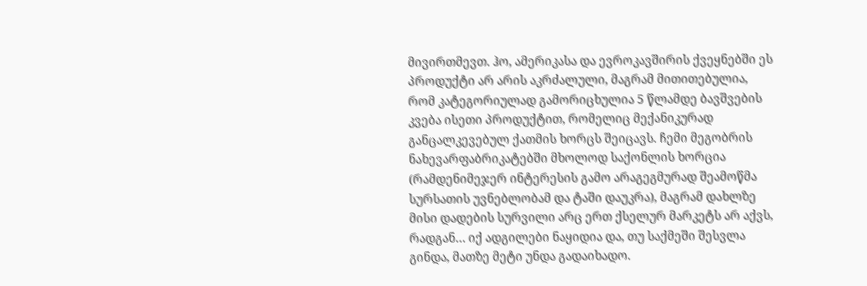მივირთმევთ. ჰო, ამერიკასა და ევროკავშირის ქვეყნებში ეს პროდუქტი არ არის აკრძალული, მაგრამ მითითებულია, რომ კატეგორიულად გამორიცხულია 5 წლამდე ბავშვების კვება ისეთი პროდუქტით, რომელიც მექანიკურად განცალკევებულ ქათმის ხორცს შეიცავს. ჩემი მეგობრის ნახევარფაბრიკატებში მხოლოდ საქონლის ხორცია (რამდენიმეჯერ ინტერესის გამო არაგეგმურად შეამოწმა სურსათის უვნებლობამ და ტაში დაუკრა), მაგრამ დახლზე მისი დადების სურვილი არც ერთ ქსელურ მარკეტს არ აქვს, რადგან… იქ ადგილები ნაყიდია და, თუ საქმეში შესვლა გინდა, მათზე მეტი უნდა გადაიხადო.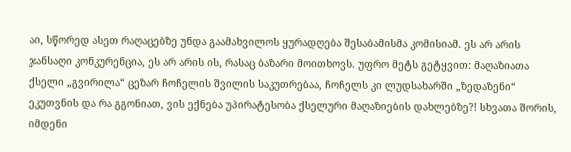აი, სწორედ ასეთ რაღაცებზე უნდა გაამახვილოს ყურადღება შესაბამისმა კომისიამ. ეს არ არის ჯანსაღი კონკურენცია, ეს არ არის ის, რასაც ბაზარი მოითხოვს. უფრო მეტს გეტყვით: მაღაზიათა ქსელი „გვირილა“ ცეზარ ჩოჩელის შვილის საკუთრებაა, ჩოჩელს კი ლუდსახარში „ზედაზენი“ ეკუთვნის და რა გგონიათ, ვის ექნება უპირატესობა ქსელური მაღაზიების დახლებზე?! სხვათა შორის, იმდენი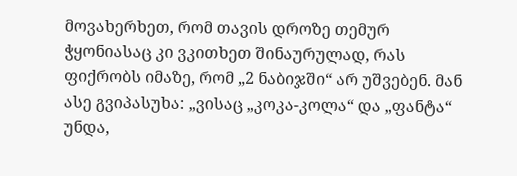მოვახერხეთ, რომ თავის დროზე თემურ ჭყონიასაც კი ვკითხეთ შინაურულად, რას ფიქრობს იმაზე, რომ „2 ნაბიჯში“ არ უშვებენ. მან ასე გვიპასუხა: „ვისაც „კოკა-კოლა“ და „ფანტა“ უნდა,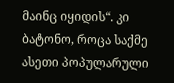მაინც იყიდის“. კი ბატონო, როცა საქმე ასეთი პოპულარული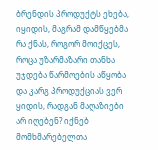ბრენდის პროდუქტს ეხება, იყიდის, მაგრამ დამწყებმა რა ქნას, როგორ მოიქცეს, როცა უზარმაზარი თანხა უჯდება წარმოების აწყობა და კარგ პროდუქციას ვერ ყიდის, რადგან მაღაზიები არ იღებენ? იქნებ მომხმარებელთა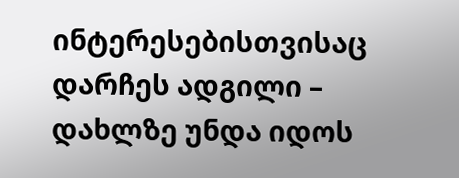ინტერესებისთვისაც დარჩეს ადგილი – დახლზე უნდა იდოს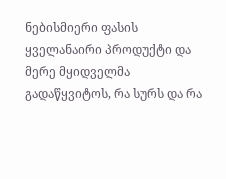ნებისმიერი ფასის ყველანაირი პროდუქტი და მერე მყიდველმა გადაწყვიტოს, რა სურს და რა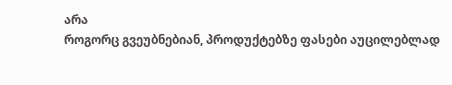არა
როგორც გვეუბნებიან, პროდუქტებზე ფასები აუცილებლად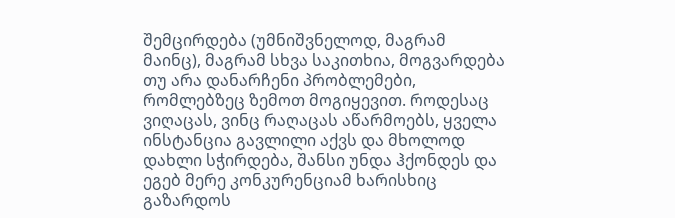შემცირდება (უმნიშვნელოდ, მაგრამ მაინც), მაგრამ სხვა საკითხია, მოგვარდება თუ არა დანარჩენი პრობლემები, რომლებზეც ზემოთ მოგიყევით. როდესაც ვიღაცას, ვინც რაღაცას აწარმოებს, ყველა ინსტანცია გავლილი აქვს და მხოლოდ დახლი სჭირდება, შანსი უნდა ჰქონდეს და ეგებ მერე კონკურენციამ ხარისხიც გაზარდოს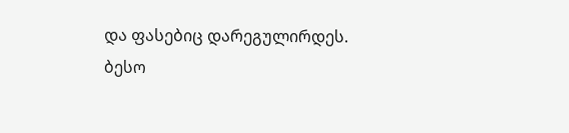და ფასებიც დარეგულირდეს.
ბესო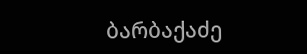ბარბაქაძე